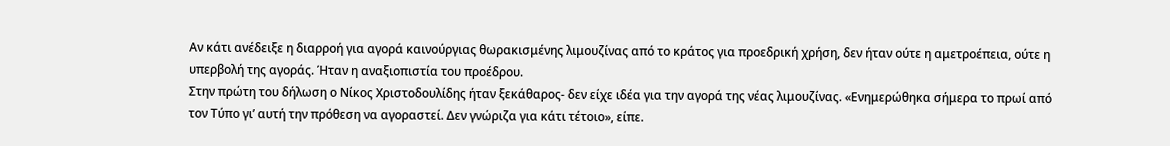Αν κάτι ανέδειξε η διαρροή για αγορά καινούργιας θωρακισμένης λιμουζίνας από το κράτος για προεδρική χρήση, δεν ήταν ούτε η αμετροέπεια, ούτε η υπερβολή της αγοράς. Ήταν η αναξιοπιστία του προέδρου.
Στην πρώτη του δήλωση ο Νίκος Χριστοδουλίδης ήταν ξεκάθαρος- δεν είχε ιδέα για την αγορά της νέας λιμουζίνας. «Ενημερώθηκα σήμερα το πρωί από τον Τύπο γι’ αυτή την πρόθεση να αγοραστεί. Δεν γνώριζα για κάτι τέτοιο», είπε.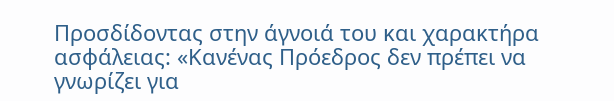Προσδίδοντας στην άγνοιά του και χαρακτήρα ασφάλειας: «Κανένας Πρόεδρος δεν πρέπει να γνωρίζει για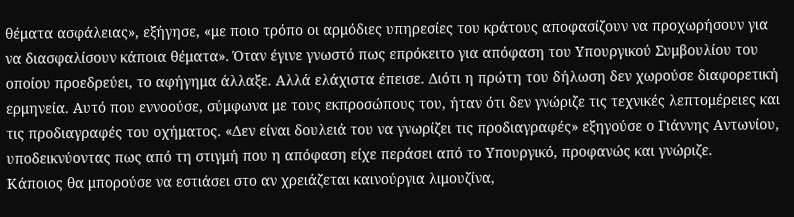θέματα ασφάλειας», εξήγησε, «με ποιο τρόπο οι αρμόδιες υπηρεσίες του κράτους αποφασίζουν να προχωρήσουν για να διασφαλίσουν κάποια θέματα». Όταν έγινε γνωστό πως επρόκειτο για απόφαση του Υπουργικού Συμβουλίου του οποίου προεδρεύει, το αφήγημα άλλαξε. Αλλά ελάχιστα έπεισε. Διότι η πρώτη του δήλωση δεν χωρούσε διαφορετική ερμηνεία. Αυτό που εννοούσε, σύμφωνα με τους εκπροσώπους του, ήταν ότι δεν γνώριζε τις τεχνικές λεπτομέρειες και τις προδιαγραφές του οχήματος. «Δεν είναι δουλειά του να γνωρίζει τις προδιαγραφές» εξηγούσε ο Γιάννης Αντωνίου, υποδεικνύοντας πως από τη στιγμή που η απόφαση είχε περάσει από το Υπουργικό, προφανώς και γνώριζε.
Κάποιος θα μπορούσε να εστιάσει στο αν χρειάζεται καινούργια λιμουζίνα,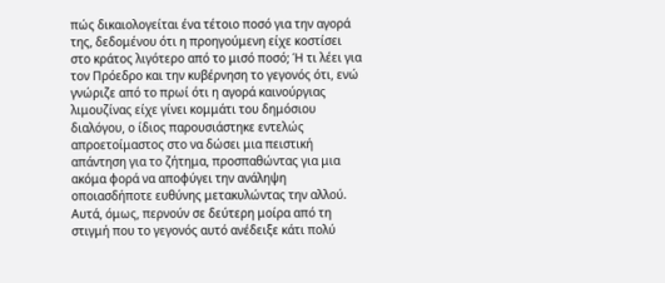πώς δικαιολογείται ένα τέτοιο ποσό για την αγορά της, δεδομένου ότι η προηγούμενη είχε κοστίσει στο κράτος λιγότερο από το μισό ποσό; Ή τι λέει για τον Πρόεδρο και την κυβέρνηση το γεγονός ότι, ενώ γνώριζε από το πρωί ότι η αγορά καινούργιας λιμουζίνας είχε γίνει κομμάτι του δημόσιου διαλόγου, ο ίδιος παρουσιάστηκε εντελώς απροετοίμαστος στο να δώσει μια πειστική απάντηση για το ζήτημα, προσπαθώντας για μια ακόμα φορά να αποφύγει την ανάληψη οποιασδήποτε ευθύνης μετακυλώντας την αλλού. Αυτά, όμως, περνούν σε δεύτερη μοίρα από τη στιγμή που το γεγονός αυτό ανέδειξε κάτι πολύ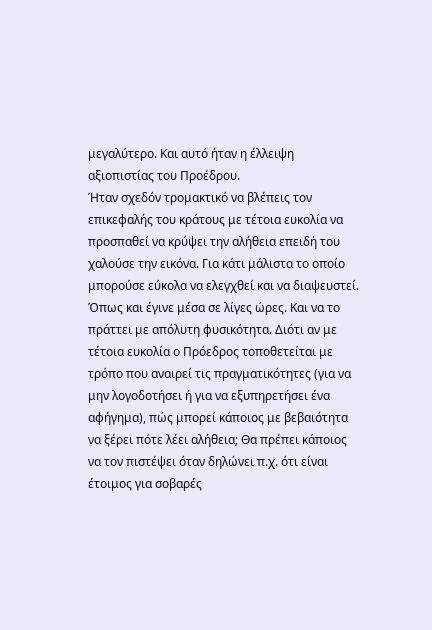μεγαλύτερο. Και αυτό ήταν η έλλειψη αξιοπιστίας του Προέδρου.
Ήταν σχεδόν τρομακτικό να βλέπεις τον επικεφαλής του κράτους με τέτοια ευκολία να προσπαθεί να κρύψει την αλήθεια επειδή του χαλούσε την εικόνα. Για κάτι μάλιστα το οποίο μπορούσε εύκολα να ελεγχθεί και να διαψευστεί. Όπως και έγινε μέσα σε λίγες ώρες. Και να το πράττει με απόλυτη φυσικότητα. Διότι αν με τέτοια ευκολία ο Πρόεδρος τοποθετείται με τρόπο που αναιρεί τις πραγματικότητες (για να μην λογοδοτήσει ή για να εξυπηρετήσει ένα αφήγημα), πώς μπορεί κάποιος με βεβαιότητα να ξέρει πότε λέει αλήθεια; Θα πρέπει κάποιος να τον πιστέψει όταν δηλώνει π.χ. ότι είναι έτοιμος για σοβαρές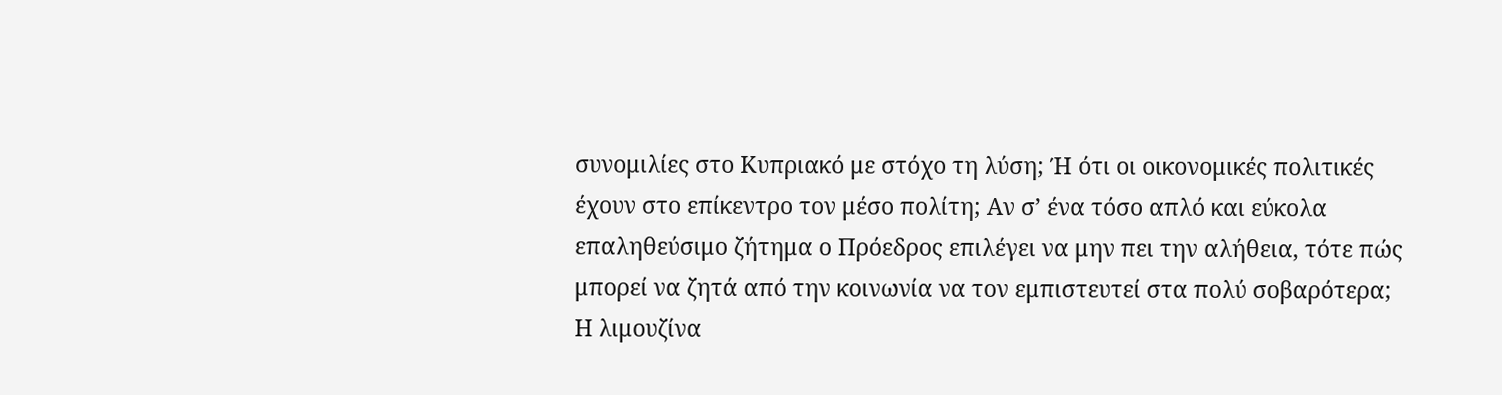συνομιλίες στο Κυπριακό με στόχο τη λύση; Ή ότι οι οικονομικές πολιτικές έχουν στο επίκεντρο τον μέσο πολίτη; Aν σ’ ένα τόσο απλό και εύκολα επαληθεύσιμο ζήτημα ο Πρόεδρος επιλέγει να μην πει την αλήθεια, τότε πώς μπορεί να ζητά από την κοινωνία να τον εμπιστευτεί στα πολύ σοβαρότερα;
Η λιμουζίνα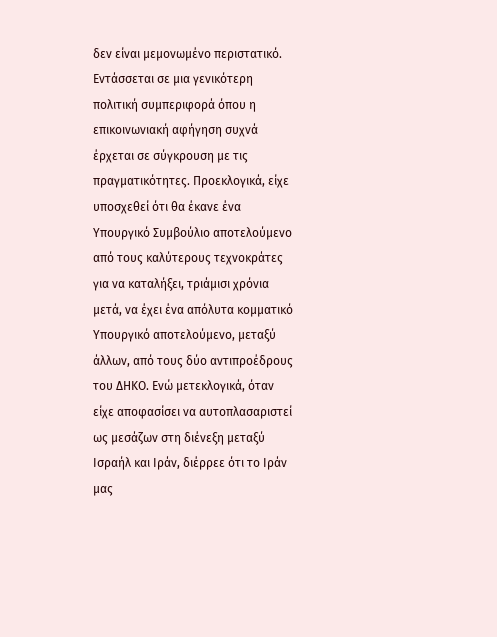δεν είναι μεμονωμένο περιστατικό. Εντάσσεται σε μια γενικότερη πολιτική συμπεριφορά όπου η επικοινωνιακή αφήγηση συχνά έρχεται σε σύγκρουση με τις πραγματικότητες. Προεκλογικά, είχε υποσχεθεί ότι θα έκανε ένα Υπουργικό Συμβούλιο αποτελούμενο από τους καλύτερους τεχνοκράτες για να καταλήξει, τριάμισι χρόνια μετά, να έχει ένα απόλυτα κομματικό Υπουργικό αποτελούμενο, μεταξύ άλλων, από τους δύο αντιπροέδρους του ΔΗΚΟ. Ενώ μετεκλογικά, όταν είχε αποφασίσει να αυτοπλασαριστεί ως μεσάζων στη διένεξη μεταξύ Ισραήλ και Ιράν, διέρρεε ότι το Ιράν μας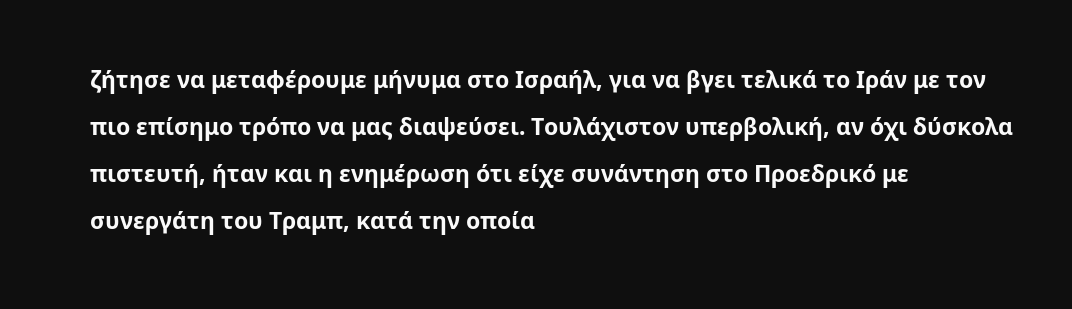ζήτησε να μεταφέρουμε μήνυμα στο Ισραήλ, για να βγει τελικά το Ιράν με τον πιο επίσημο τρόπο να μας διαψεύσει. Τουλάχιστον υπερβολική, αν όχι δύσκολα πιστευτή, ήταν και η ενημέρωση ότι είχε συνάντηση στο Προεδρικό με συνεργάτη του Τραμπ, κατά την οποία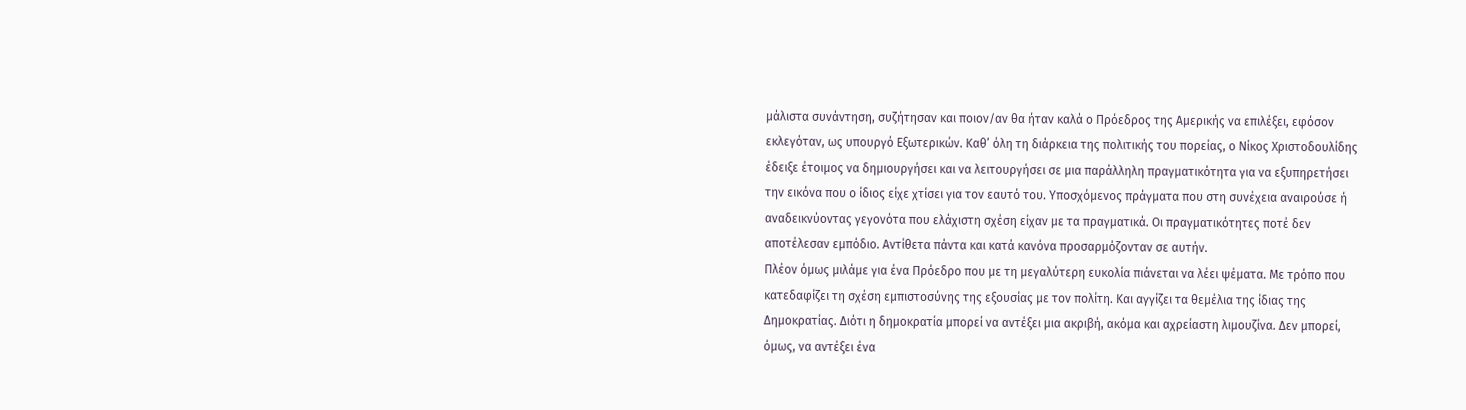μάλιστα συνάντηση, συζήτησαν και ποιον/αν θα ήταν καλά ο Πρόεδρος της Αμερικής να επιλέξει, εφόσον εκλεγόταν, ως υπουργό Εξωτερικών. Καθ’ όλη τη διάρκεια της πολιτικής του πορείας, ο Νίκος Χριστοδουλίδης έδειξε έτοιμος να δημιουργήσει και να λειτουργήσει σε μια παράλληλη πραγματικότητα για να εξυπηρετήσει την εικόνα που ο ίδιος είχε χτίσει για τον εαυτό του. Yποσχόμενος πράγματα που στη συνέχεια αναιρούσε ή αναδεικνύοντας γεγονότα που ελάχιστη σχέση είχαν με τα πραγματικά. Οι πραγματικότητες ποτέ δεν αποτέλεσαν εμπόδιο. Αντίθετα πάντα και κατά κανόνα προσαρμόζονταν σε αυτήν.
Πλέον όμως μιλάμε για ένα Πρόεδρο που με τη μεγαλύτερη ευκολία πιάνεται να λέει ψέματα. Με τρόπο που κατεδαφίζει τη σχέση εμπιστοσύνης της εξουσίας με τον πολίτη. Και αγγίζει τα θεμέλια της ίδιας της Δημοκρατίας. Διότι η δημοκρατία μπορεί να αντέξει μια ακριβή, ακόμα και αχρείαστη λιμουζίνα. Δεν μπορεί, όμως, να αντέξει ένα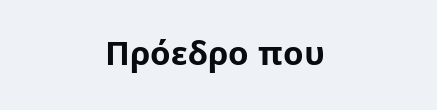Πρόεδρο που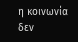η κοινωνία δεν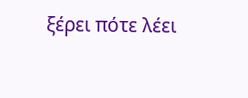ξέρει πότε λέει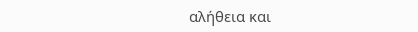αλήθεια και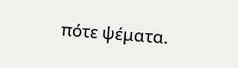πότε ψέματα.